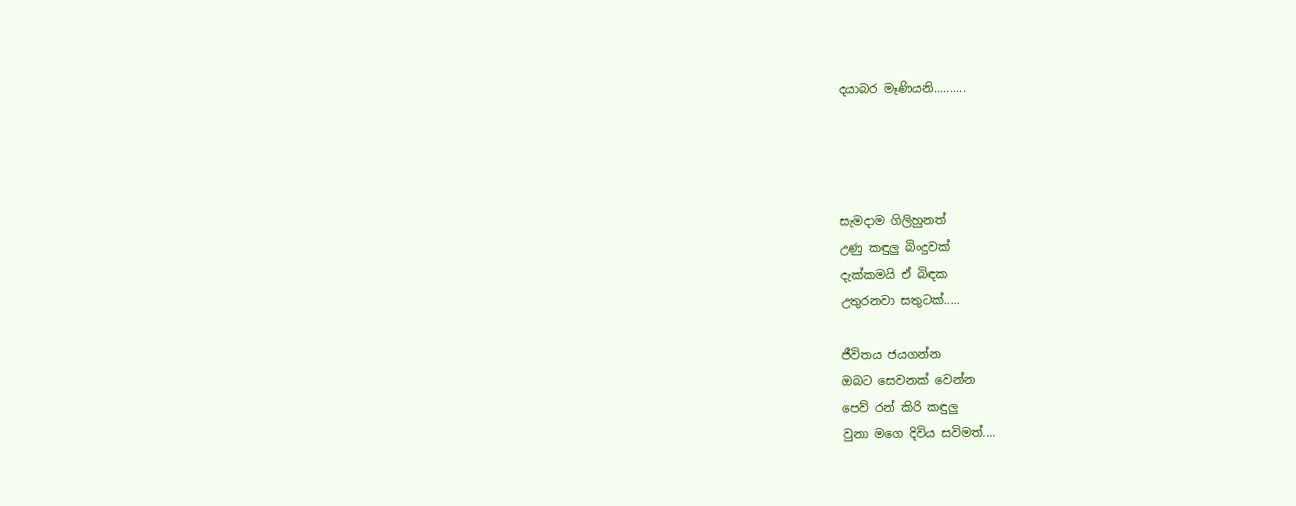දයාබර මෑණියනි..........




සැමදාම ගිලිහුනත්
උණු කඳුලු බිංදුවක්
දැක්කමයි ඒ බිඳක
උතුරනවා සතුටක්.....

ජීවිතය ජයගන්න
ඔබට සෙවනක් වෙන්න
පෙව් රන් කිරි කඳුලු
වුනා මගෙ දිවිය සවිමත්....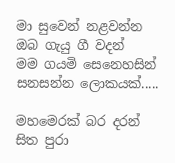මා සුවෙන් නළවන්න
ඔබ ගැයු ගී වදන්
මම ගයමි සෙනෙහසින්
සනසන්න ලොකයක්.....

මහමෙරක් බර දරන්
සිත පුරා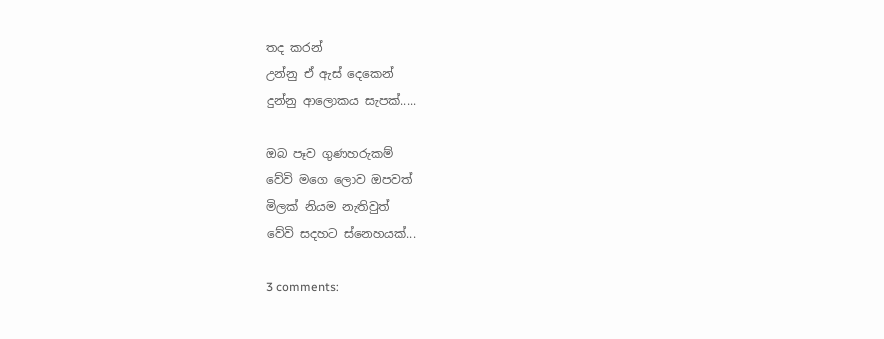තද කරන්
උන්නු ඒ ඇස් දෙකෙන්
දුන්නු ආලොකය සැපක්.....

ඔබ පෑව ගුණහරුකම්
වේවි මගෙ ලොව ඔපවත්
මිලක් නියම නැතිවුත්
වේවි සදහට ස්නෙහයක්...

3 comments: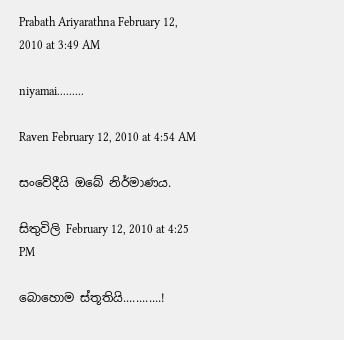Prabath Ariyarathna February 12, 2010 at 3:49 AM

niyamai.........

Raven February 12, 2010 at 4:54 AM

සංවේදීයි ඔබේ නිර්මාණය.

සිතුවිලි February 12, 2010 at 4:25 PM

බොහොම ස්තූතියි............!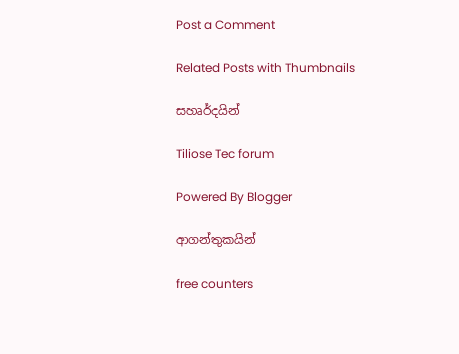Post a Comment

Related Posts with Thumbnails

සහෘර්දයින්

Tiliose Tec forum

Powered By Blogger

ආගන්තුකයින්

free counters